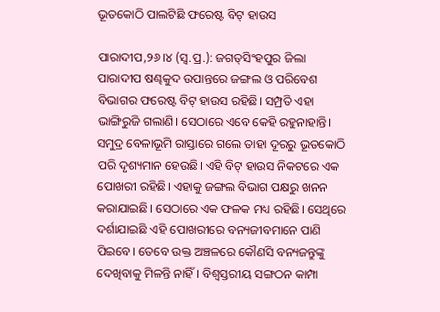ଭୂତକୋଠି ପାଲଟିଛି ଫରେଷ୍ଟ ବିଟ୍‌ ହାଉସ

ପାରାଦୀପ,୨୬।୪ (ସ୍ବ.ପ୍ର.): ଜଗତ୍‌ସିଂହପୁର ଜିଲା ପାରାଦୀପ ଷଣ୍ଢକୁଦ ଉପାନ୍ତରେ ଜଙ୍ଗଲ ଓ ପରିବେଶ ବିଭାଗର ଫରେଷ୍ଟ ବିଟ୍‌ ହାଉସ ରହିଛି। ସମ୍ପ୍ରତି ଏହା ଭାଙ୍ଗିରୁଜି ଗଲାଣି। ସେଠାରେ ଏବେ କେହି ରହୁନାହାନ୍ତି। ସମୁଦ୍ର ବେଳାଭୂମି ରାସ୍ତାରେ ଗଲେ ତାହା ଦୂରରୁ ଭୂତକୋଠି ପରି ଦୃଶ୍ୟମାନ ହେଉଛି। ଏହି ବିଟ୍‌ ହାଉସ ନିକଟରେ ଏକ ପୋଖରୀ ରହିଛି। ଏହାକୁ ଜଙ୍ଗଲ ବିଭାଗ ପକ୍ଷରୁ ଖନନ କରାଯାଇଛି। ସେଠାରେ ଏକ ଫଳକ ମଧ୍ୟ ରହିଛି। ସେଥିରେ ଦର୍ଶାଯାଇଛି ଏହି ପୋଖରୀରେ ବନ୍ୟଜୀବମାନେ ପାଣି ପିଇବେ। ତେବେ ଉକ୍ତ ଅଞ୍ଚଳରେ କୌଣସି ବନ୍ୟଜନ୍ତୁଙ୍କୁ ଦେଖିବାକୁ ମିଳନ୍ତି ନାହିଁ। ବିଶ୍ୱସ୍ତରୀୟ ସଙ୍ଗଠନ କାମ୍ପା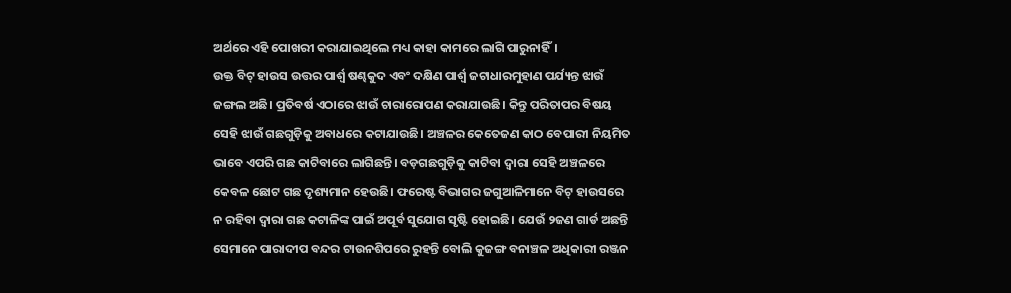ଅର୍ଥରେ ଏହି ପୋଖରୀ କରାଯାଇଥିଲେ ମଧ୍ୟ କାହା କାମରେ ଲାଗି ପାରୁନାହିଁ।
ଉକ୍ତ ବିଟ୍‌ ହାଉସ ଉତ୍ତର ପାର୍ଶ୍ୱ ଷଣ୍ଢକୁଦ ଏବଂ ଦକ୍ଷିଣ ପାର୍ଶ୍ୱ ଜଟାଧାରମୁହାଣ ପର୍ଯ୍ୟନ୍ତ ଝାଉଁ ଜଙ୍ଗଲ ଅଛି। ପ୍ରତିବର୍ଷ ଏଠାରେ ଝାଉଁ ଚାରାରୋପଣ କରାଯାଉଛି। କିନ୍ତୁ ପରିତାପର ବିଷୟ ସେହି ଝାଉଁ ଗଛଗୁଡ଼ିକୁ ଅବାଧରେ କଟାଯାଉଛି। ଅଞ୍ଚଳର କେତେଜଣ କାଠ ବେପାରୀ ନିୟମିତ ଭାବେ ଏପରି ଗଛ କାଟିବାରେ ଲାଗିଛନ୍ତି। ବଡ଼ଗଛଗୁଡ଼ିକୁ କାଟିବା ଦ୍ୱାରା ସେହି ଅଞ୍ଚଳରେ କେବଳ ଛୋଟ ଗଛ ଦୃଶ୍ୟମାନ ହେଉଛି। ଫରେଷ୍ଟ ବିଭାଗର ଜଗୁଆଳିମାନେ ବିଟ୍‌ ହାଉସରେ ନ ରହିବା ଦ୍ୱାରା ଗଛ କଟାଳିଙ୍କ ପାଇଁ ଅପୂର୍ବ ସୁଯୋଗ ସୃଷ୍ଟି ହୋଇଛି। ଯେଉଁ ୨ଜଣ ଗାର୍ଡ ଅଛନ୍ତି ସେମାନେ ପାରାଦୀପ ବନ୍ଦର ଟାଉନଶିପରେ ରୁହନ୍ତି ବୋଲି କୁଜଙ୍ଗ ବନାଞ୍ଚଳ ଅଧିକାରୀ ରଞ୍ଜନ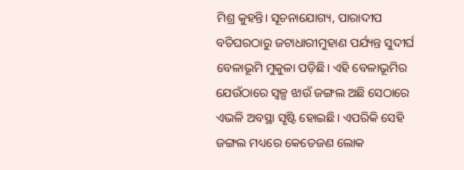ମିଶ୍ର କୁହନ୍ତି। ସୂଚନାଯୋଗ୍ୟ, ପାରାଦୀପ ବତିଘରଠାରୁ ଜଟାଧାରୀମୁହାଣ ପର୍ଯ୍ୟନ୍ତ ସୁଦୀର୍ଘ ବେଳାଭୂମି ମୁକୁଳା ପଡ଼ିଛି। ଏହି ବେଳାଭୂମିର ଯେଉଁଠାରେ ସ୍ବଳ୍ପ ଝାଉଁ ଜଙ୍ଗଲ ଅଛି ସେଠାରେ ଏଭଳି ଅବସ୍ଥା ସୃଷ୍ଟି ହୋଇଛି। ଏପରିକି ସେହି ଜଙ୍ଗଲ ମଧ୍ୟରେ କେତେଜଣ ଲୋକ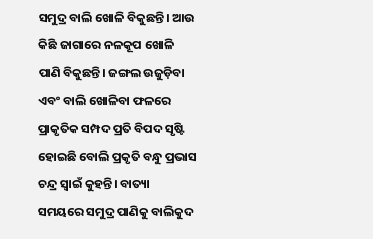ସମୁଦ୍ର ବାଲି ଖୋଳି ବିକୁଛନ୍ତି। ଆଉ କିଛି ଜାଗାରେ ନଳକୂପ ଖୋଳି ପାଣି ବିକୁଛନ୍ତି। ଜଙ୍ଗଲ ଉଜୁଡ଼ିବା ଏବଂ ବାଲି ଖୋଳିବା ଫଳରେ ପ୍ରାକୃତିକ ସମ୍ପଦ ପ୍ରତି ବିପଦ ସୃଷ୍ଟି ହୋଇଛି ବୋଲି ପ୍ରକୃତି ବନ୍ଧୁ ପ୍ରଭାସ ଚନ୍ଦ୍ର ସ୍ବାଇଁ କୁହନ୍ତି। ବାତ୍ୟା ସମୟରେ ସମୁଦ୍ର ପାଣିକୁ ବାଲିକୁଦ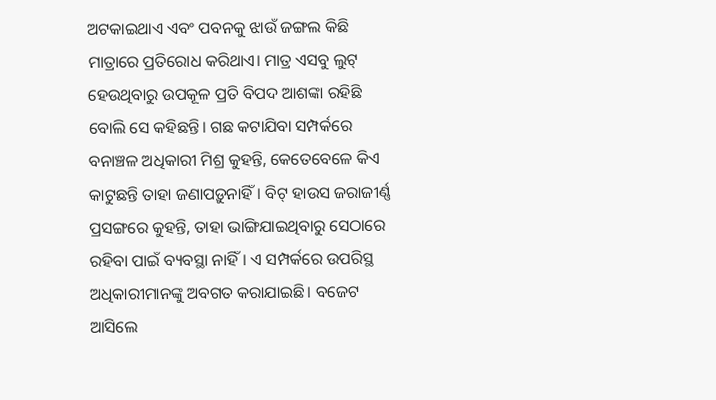ଅଟକାଇଥାଏ ଏବଂ ପବନକୁ ଝାଉଁ ଜଙ୍ଗଲ କିଛି ମାତ୍ରାରେ ପ୍ରତିରୋଧ କରିଥାଏ। ମାତ୍ର ଏସବୁ ଲୁଟ୍‌ ହେଉଥିବାରୁ ଉପକୂଳ ପ୍ରତି ବିପଦ ଆଶଙ୍କା ରହିଛି ବୋଲି ସେ କହିଛନ୍ତି। ଗଛ କଟାଯିବା ସମ୍ପର୍କରେ ବନାଞ୍ଚଳ ଅଧିକାରୀ ମିଶ୍ର କୁହନ୍ତି, କେତେବେଳେ କିଏ କାଟୁଛନ୍ତି ତାହା ଜଣାପଡ଼ୁନାହିଁ। ବିଟ୍‌ ହାଉସ ଜରାଜୀର୍ଣ୍ଣ ପ୍ରସଙ୍ଗରେ କୁହନ୍ତି, ତାହା ଭାଙ୍ଗିଯାଇଥିବାରୁ ସେଠାରେ ରହିବା ପାଇଁ ବ୍ୟବସ୍ଥା ନାହିଁ। ଏ ସମ୍ପର୍କରେ ଉପରିସ୍ଥ ଅଧିକାରୀମାନଙ୍କୁ ଅବଗତ କରାଯାଇଛି। ବଜେଟ ଆସିଲେ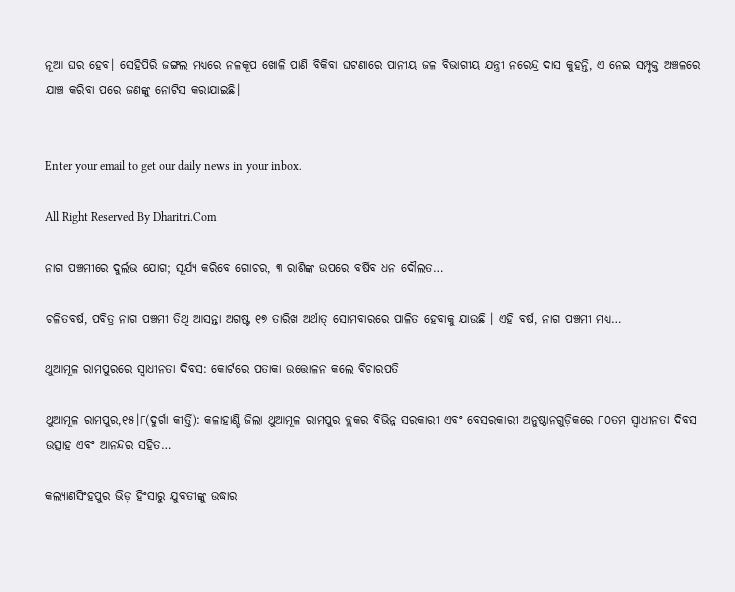ନୂଆ ଘର ହେବ। ସେହିପିରି ଜଙ୍ଗଲ ମଧ୍ୟରେ ନଳକୂପ ଖୋଳି ପାଣି ବିକିବା ଘଟଣାରେ ପାନୀୟ ଜଳ ବିଭାଗୀୟ ଯନ୍ତ୍ରୀ ନରେନ୍ଦ୍ର ଦାସ କୁହନ୍ତି, ଏ ନେଇ ସମ୍ପୃକ୍ତ ଅଞ୍ଚଳରେ ଯାଞ୍ଚ କରିବା ପରେ ଜଣଙ୍କୁ ନୋଟିସ କରାଯାଇଛି।


Enter your email to get our daily news in your inbox.

All Right Reserved By Dharitri.Com

ନାଗ ପଞ୍ଚମୀରେ ଦୁର୍ଲଭ ଯୋଗ; ସୂର୍ଯ୍ୟ କରିବେ ଗୋଚର, ୩ ରାଶିଙ୍କ ଉପରେ ବର୍ଷିବ ଧନ ଦୌଲତ…

ଚଳିତବର୍ଷ, ପବିତ୍ର ନାଗ ପଞ୍ଚମୀ ତିଥି ଆସନ୍ତା ଅଗଷ୍ଟ ୧୭ ତାରିଖ ଅର୍ଥାତ୍ ସୋମବାରରେ ପାଳିତ ହେବାକୁ ଯାଉଛି । ଏହି ବର୍ଷ, ନାଗ ପଞ୍ଚମୀ ମଧ୍ୟ…

ଥୁଆମୂଳ ରାମପୁରରେ ସ୍ବାଧୀନତା ଦିବସ: କୋର୍ଟରେ ପତାକା ଉତ୍ତୋଳନ କଲେ ବିଚାରପତି

ଥୁଆମୂଳ ରାମପୁର,୧୫।୮(ଦୁର୍ଗା କୀର୍ତ୍ତି): କଳାହାଣ୍ଡି ଜିଲା ଥୁଆମୂଳ ରାମପୁର ବ୍ଲକର ବିଭିନ୍ନ ସରକାରୀ ଏବଂ ବେସରକାରୀ ଅନୁଷ୍ଠାନଗୁଡ଼ିକରେ ୮୦ତମ ସ୍ବାଧୀନତା ଦିବସ ଉତ୍ସାହ ଏବଂ ଆନନ୍ଦର ସହିତ…

କଲ୍ୟାଣସିଂହପୁର ଭିଡ଼ ହିଂସାରୁ ଯୁବତୀଙ୍କୁ ଉଦ୍ଧାର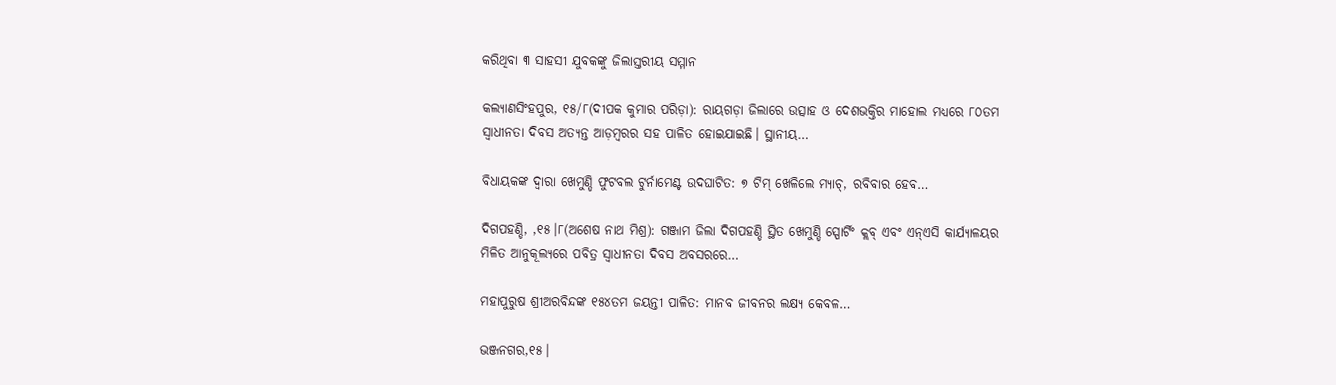କରିଥିବା ୩ ସାହସୀ ଯୁବକଙ୍କୁ ଜିଲାସ୍ତରୀୟ ସମ୍ମାନ

କଲ୍ୟାଣସିଂହପୁର, ୧୫/୮(ଦୀପକ କୁମାର ପରିଡ଼ା): ରାୟଗଡ଼ା ଜିଲାରେ ଉତ୍ସାହ ଓ ଦେଶଭକ୍ତିର ମାହୋଲ ମଧ୍ୟରେ ୮୦ତମ ସ୍ୱାଧୀନତା ଦିବସ ଅତ୍ୟନ୍ତ ଆଡ଼ମ୍ବରର ସହ ପାଳିତ ହୋଇଯାଇଛି। ସ୍ଥାନୀୟ…

ବିଧାୟକଙ୍କ ଦ୍ଵାରା ଖେମୁଣ୍ଡି ଫୁଟବଲ ଟୁର୍ନାମେଣ୍ଟ ଉଦଘାଟିତ: ୭ ଟିମ୍ ଖେଳିଲେ ମ୍ୟାଚ୍, ରବିବାର ହେବ…

ଦିଗପହଣ୍ଡି, ,୧୫।୮(ଅଶେଷ ନାଥ ମିଶ୍ର): ଗଞ୍ଜାମ ଜିଲା ଦିଗପହଣ୍ଡି ସ୍ଥିତ ଖେମୁଣ୍ଡି ସ୍ପୋର୍ଟିଂ କ୍ଲବ୍ ଏବଂ ଏନ୍ଏସି କାର୍ଯ୍ୟାଳୟର ମିଳିତ ଆନୁକୂଲ୍ୟରେ ପବିତ୍ର ସ୍ଵାଧୀନତା ଦିବସ ଅବସରରେ…

ମହାପୁରୁଷ ଶ୍ରୀଅରବିନ୍ଦଙ୍କ ୧୫୪ତମ ଜୟନ୍ତୀ ପାଳିତ: ମାନବ ଜୀବନର ଲକ୍ଷ୍ୟ କେବଳ…

ଭଞ୍ଜନଗର,୧୫।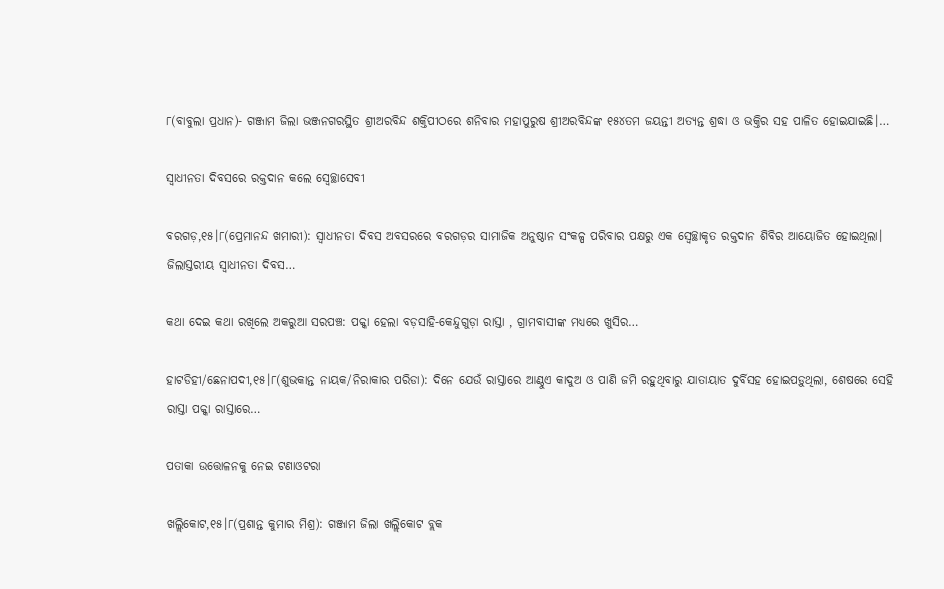୮(ବାବୁଲା ପ୍ରଧାନ)- ଗଞ୍ଜାମ ଜିଲା ଭଞ୍ଜନଗରସ୍ଥିତ ଶ୍ରୀଅରବିନ୍ଦ ଶକ୍ତିପୀଠରେ ଶନିବାର ମହାପୁରୁଷ ଶ୍ରୀଅରବିନ୍ଦଙ୍କ ୧୫୪ତମ ଜୟନ୍ତୀ ଅତ୍ୟନ୍ତ ଶ୍ରଦ୍ଧା ଓ ଭକ୍ତିର ସହ ପାଳିତ ହୋଇଯାଇଛି।…

ସ୍ବାଧୀନତା ଦିବସରେ ରକ୍ତଦାନ କଲେ ସ୍ବେଚ୍ଛାସେବୀ

ବରଗଡ଼,୧୫।୮(ପ୍ରେମାନନ୍ଦ ଖମାରୀ): ସ୍ବାଧୀନତା ଦିବସ ଅବସରରେ ବରଗଡ଼ର ସାମାଜିକ ଅନୁଷ୍ଠାନ ସଂକଳ୍ପ ପରିବାର ପକ୍ଷରୁ ଏକ ସ୍ବେଚ୍ଛାକୃତ ରକ୍ତଦାନ ଶିବିର ଆୟୋଜିତ ହୋଇଥିଲା। ଜିଲାସ୍ତରୀୟ ସ୍ବାଧୀନତା ଦିବସ…

କଥା ଦେଇ କଥା ରଖିଲେ ଅକରୁଆ ସରପଞ୍ଚ: ପକ୍କା ହେଲା ବଡ଼ସାହି-କେନ୍ଦୁଗୁଡ଼ା ରାସ୍ତା , ଗ୍ରାମବାସୀଙ୍କ ମଧ୍ୟରେ ଖୁସିର…

ହାଟଡିହୀ/ଛେନାପଦୀ,୧୫।୮(ଶୁଭକାନ୍ତ ନାୟକ/ନିରାକାର ପରିଡା): ଦିନେ ଯେଉଁ ରାସ୍ତାରେ ଆଣ୍ଠୁଏ କାଦୁଅ ଓ ପାଣି ଜମି ରହୁଥିବାରୁ ଯାତାୟାତ ଦୁର୍ବିସହ ହୋଇପଡ଼ୁଥିଲା, ଶେଷରେ ସେହି ରାସ୍ତା ପକ୍କା ରାସ୍ତାରେ…

ପତାକା ଉତ୍ତୋଳନକୁ ନେଇ ଟଣାଓଟରା

ଖଲ୍ଲିକୋଟ,୧୫।୮(ପ୍ରଶାନ୍ତ କୁମାର ମିଶ୍ର): ଗଞ୍ଜାମ ଜିଲା ଖଲ୍ଲିକୋଟ ବ୍ଲକ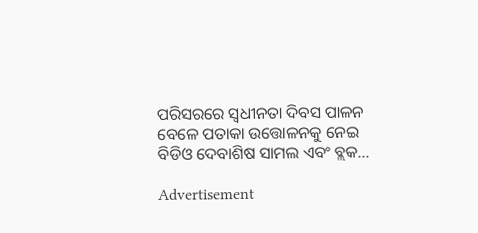ପରିସରରେ ସ୍ବଧୀନତା ଦିବସ ପାଳନ ବେଳେ ପତାକା ଉତ୍ତୋଳନକୁ ନେଇ ବିଡିଓ ଦେବାଶିଷ ସାମଲ ଏବଂ ବ୍ଲକ…

Advertisement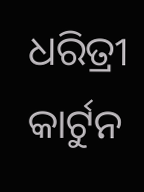ଧରିତ୍ରୀ କାର୍ଟୁନ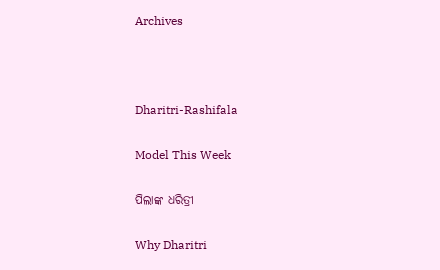Archives



Dharitri-Rashifala

Model This Week

ପିଲାଙ୍କ ଧରିତ୍ରୀ

Why Dharitri